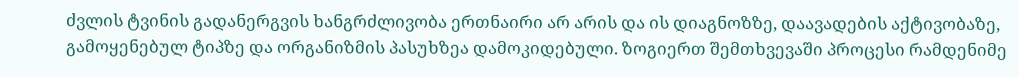ძვლის ტვინის გადანერგვის ხანგრძლივობა ერთნაირი არ არის და ის დიაგნოზზე, დაავადების აქტივობაზე, გამოყენებულ ტიპზე და ორგანიზმის პასუხზეა დამოკიდებული. ზოგიერთ შემთხვევაში პროცესი რამდენიმე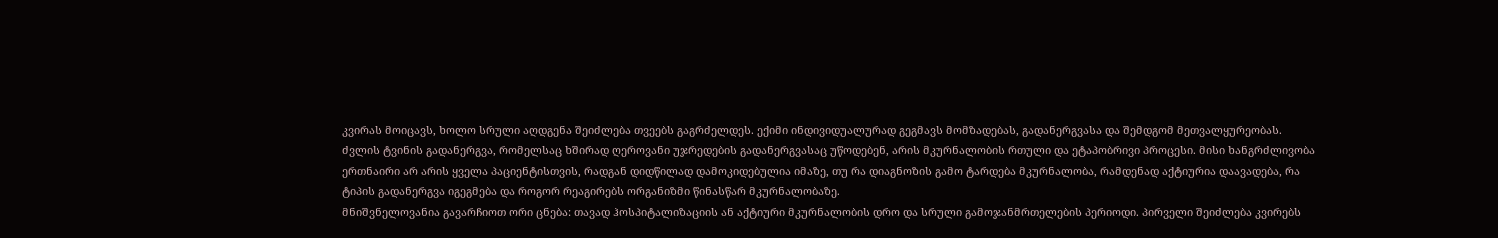კვირას მოიცავს, ხოლო სრული აღდგენა შეიძლება თვეებს გაგრძელდეს. ექიმი ინდივიდუალურად გეგმავს მომზადებას, გადანერგვასა და შემდგომ მეთვალყურეობას.
ძვლის ტვინის გადანერგვა, რომელსაც ხშირად ღეროვანი უჯრედების გადანერგვასაც უწოდებენ, არის მკურნალობის რთული და ეტაპობრივი პროცესი. მისი ხანგრძლივობა ერთნაირი არ არის ყველა პაციენტისთვის, რადგან დიდწილად დამოკიდებულია იმაზე, თუ რა დიაგნოზის გამო ტარდება მკურნალობა, რამდენად აქტიურია დაავადება, რა ტიპის გადანერგვა იგეგმება და როგორ რეაგირებს ორგანიზმი წინასწარ მკურნალობაზე.
მნიშვნელოვანია გავარჩიოთ ორი ცნება: თავად ჰოსპიტალიზაციის ან აქტიური მკურნალობის დრო და სრული გამოჯანმრთელების პერიოდი. პირველი შეიძლება კვირებს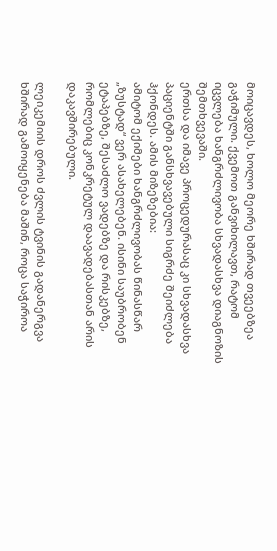მოიცავდეს, ხოლო მეორე ხშირად თვეებზეა გაჭიმული. ქვემოთ განვიხილავთ, რატომ იცვლება ხანგრძლივობა სხვადასხვა დიაგნოზის შემთხვევაში.
ერთსა და იმავე პროცედურასაც კი სხვადასხვა პაციენტში განსხვავებული სიგრძე შეიძლება ჰქონდეს. ამის მიზეზებია:
ამიტომ ექიმები ხანგრძლივობას წინასწარ „ზუსტად“ ვერ ასახელებენ. ისინი საუბრობენ ეტაპებზე, შესაძლო ვადებზე და რისკებზე, რომლებიც კონკრეტულ დაავადებასთან არის დაკავშირებული.

ლეიკემიის დროს ძვლის ტვინის გადანერგვა ხშირად გამოიყენება მაშინ, როცა საჭიროა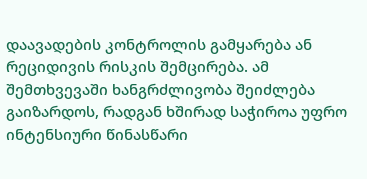დაავადების კონტროლის გამყარება ან რეციდივის რისკის შემცირება. ამ შემთხვევაში ხანგრძლივობა შეიძლება გაიზარდოს, რადგან ხშირად საჭიროა უფრო ინტენსიური წინასწარი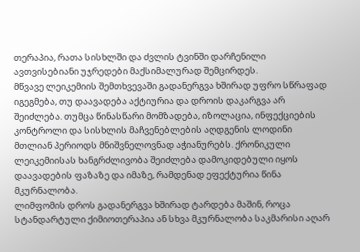თერაპია, რათა სისხლში და ძვლის ტვინში დარჩენილი ავთვისებიანი უჯრედები მაქსიმალურად შემცირდეს.
მწვავე ლეიკემიის შემთხვევაში გადანერგვა ხშირად უფრო სწრაფად იგეგმება, თუ დაავადება აქტიურია და დროის დაკარგვა არ შეიძლება. თუმცა წინასწარი მომზადება, იზოლაცია, ინფექციების კონტროლი და სისხლის მაჩვენებლების აღდგენის ლოდინი მთლიან პერიოდს მნიშვნელოვნად აჭიანურებს. ქრონიკული ლეიკემიისას ხანგრძლივობა შეიძლება დამოკიდებული იყოს დაავადების ფაზაზე და იმაზე, რამდენად ეფექტურია წინა მკურნალობა.
ლიმფომის დროს გადანერგვა ხშირად ტარდება მაშინ, როცა სტანდარტული ქიმიოთერაპია ან სხვა მკურნალობა საკმარისი აღარ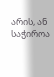არის, ან საჭიროა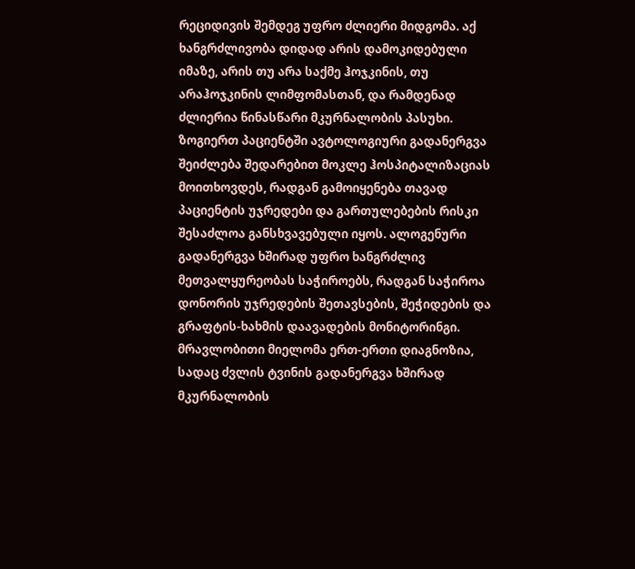რეციდივის შემდეგ უფრო ძლიერი მიდგომა. აქ ხანგრძლივობა დიდად არის დამოკიდებული იმაზე, არის თუ არა საქმე ჰოჯკინის, თუ არაჰოჯკინის ლიმფომასთან, და რამდენად ძლიერია წინასწარი მკურნალობის პასუხი.
ზოგიერთ პაციენტში ავტოლოგიური გადანერგვა შეიძლება შედარებით მოკლე ჰოსპიტალიზაციას მოითხოვდეს, რადგან გამოიყენება თავად პაციენტის უჯრედები და გართულებების რისკი შესაძლოა განსხვავებული იყოს. ალოგენური გადანერგვა ხშირად უფრო ხანგრძლივ მეთვალყურეობას საჭიროებს, რადგან საჭიროა დონორის უჯრედების შეთავსების, შეჭიდების და გრაფტის-ხახმის დაავადების მონიტორინგი.
მრავლობითი მიელომა ერთ-ერთი დიაგნოზია, სადაც ძვლის ტვინის გადანერგვა ხშირად მკურნალობის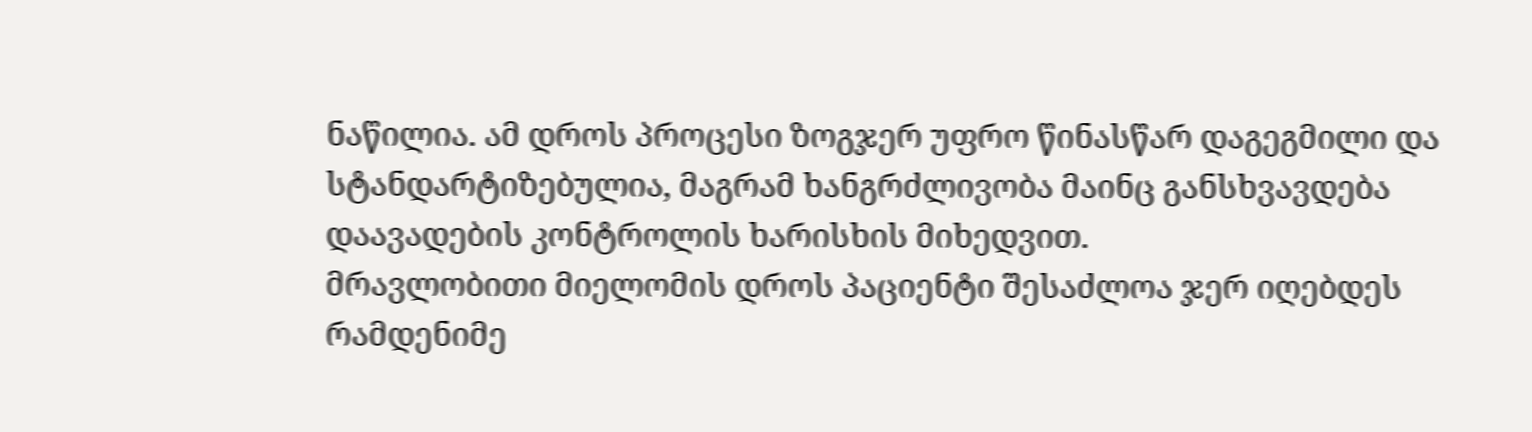ნაწილია. ამ დროს პროცესი ზოგჯერ უფრო წინასწარ დაგეგმილი და სტანდარტიზებულია, მაგრამ ხანგრძლივობა მაინც განსხვავდება დაავადების კონტროლის ხარისხის მიხედვით.
მრავლობითი მიელომის დროს პაციენტი შესაძლოა ჯერ იღებდეს რამდენიმე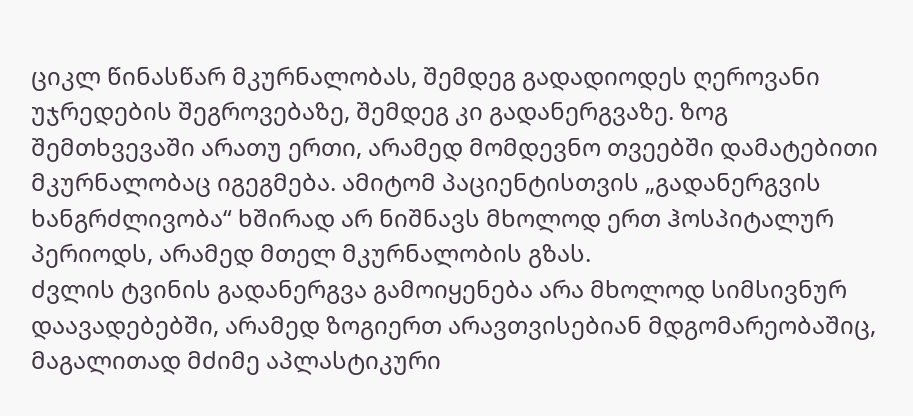ციკლ წინასწარ მკურნალობას, შემდეგ გადადიოდეს ღეროვანი უჯრედების შეგროვებაზე, შემდეგ კი გადანერგვაზე. ზოგ შემთხვევაში არათუ ერთი, არამედ მომდევნო თვეებში დამატებითი მკურნალობაც იგეგმება. ამიტომ პაციენტისთვის „გადანერგვის ხანგრძლივობა“ ხშირად არ ნიშნავს მხოლოდ ერთ ჰოსპიტალურ პერიოდს, არამედ მთელ მკურნალობის გზას.
ძვლის ტვინის გადანერგვა გამოიყენება არა მხოლოდ სიმსივნურ დაავადებებში, არამედ ზოგიერთ არავთვისებიან მდგომარეობაშიც, მაგალითად მძიმე აპლასტიკური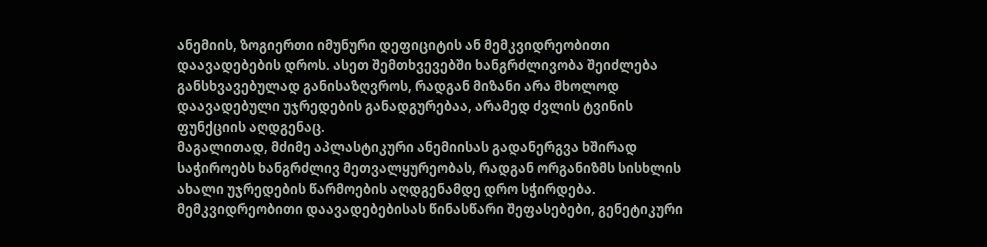ანემიის, ზოგიერთი იმუნური დეფიციტის ან მემკვიდრეობითი დაავადებების დროს. ასეთ შემთხვევებში ხანგრძლივობა შეიძლება განსხვავებულად განისაზღვროს, რადგან მიზანი არა მხოლოდ დაავადებული უჯრედების განადგურებაა, არამედ ძვლის ტვინის ფუნქციის აღდგენაც.
მაგალითად, მძიმე აპლასტიკური ანემიისას გადანერგვა ხშირად საჭიროებს ხანგრძლივ მეთვალყურეობას, რადგან ორგანიზმს სისხლის ახალი უჯრედების წარმოების აღდგენამდე დრო სჭირდება. მემკვიდრეობითი დაავადებებისას წინასწარი შეფასებები, გენეტიკური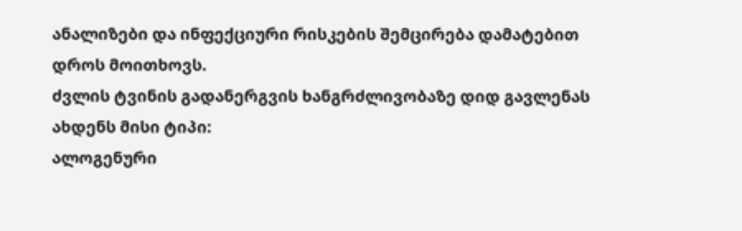ანალიზები და ინფექციური რისკების შემცირება დამატებით დროს მოითხოვს.
ძვლის ტვინის გადანერგვის ხანგრძლივობაზე დიდ გავლენას ახდენს მისი ტიპი:
ალოგენური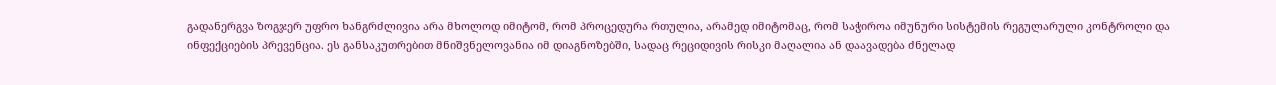გადანერგვა ზოგჯერ უფრო ხანგრძლივია არა მხოლოდ იმიტომ, რომ პროცედურა რთულია, არამედ იმიტომაც, რომ საჭიროა იმუნური სისტემის რეგულარული კონტროლი და ინფექციების პრევენცია. ეს განსაკუთრებით მნიშვნელოვანია იმ დიაგნოზებში, სადაც რეციდივის რისკი მაღალია ან დაავადება ძნელად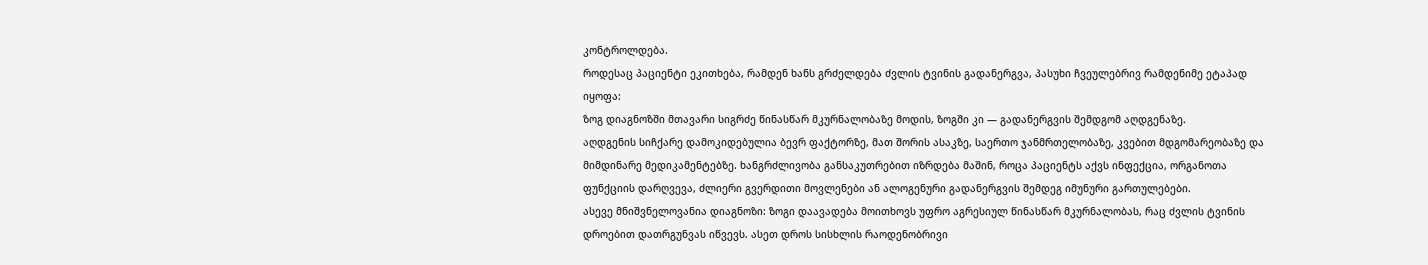კონტროლდება.
როდესაც პაციენტი ეკითხება, რამდენ ხანს გრძელდება ძვლის ტვინის გადანერგვა, პასუხი ჩვეულებრივ რამდენიმე ეტაპად იყოფა:
ზოგ დიაგნოზში მთავარი სიგრძე წინასწარ მკურნალობაზე მოდის, ზოგში კი — გადანერგვის შემდგომ აღდგენაზე.
აღდგენის სიჩქარე დამოკიდებულია ბევრ ფაქტორზე, მათ შორის ასაკზე, საერთო ჯანმრთელობაზე, კვებით მდგომარეობაზე და მიმდინარე მედიკამენტებზე. ხანგრძლივობა განსაკუთრებით იზრდება მაშინ, როცა პაციენტს აქვს ინფექცია, ორგანოთა ფუნქციის დარღვევა, ძლიერი გვერდითი მოვლენები ან ალოგენური გადანერგვის შემდეგ იმუნური გართულებები.
ასევე მნიშვნელოვანია დიაგნოზი: ზოგი დაავადება მოითხოვს უფრო აგრესიულ წინასწარ მკურნალობას, რაც ძვლის ტვინის დროებით დათრგუნვას იწვევს. ასეთ დროს სისხლის რაოდენობრივი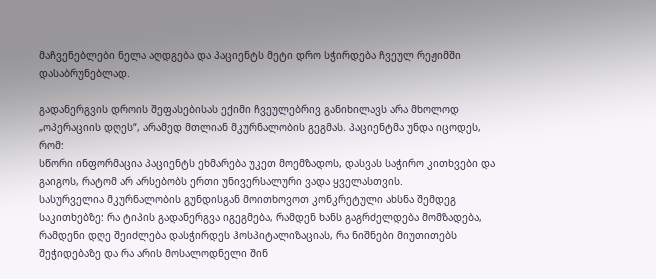მაჩვენებლები ნელა აღდგება და პაციენტს მეტი დრო სჭირდება ჩვეულ რეჟიმში დასაბრუნებლად.

გადანერგვის დროის შეფასებისას ექიმი ჩვეულებრივ განიხილავს არა მხოლოდ „ოპერაციის დღეს“, არამედ მთლიან მკურნალობის გეგმას. პაციენტმა უნდა იცოდეს, რომ:
სწორი ინფორმაცია პაციენტს ეხმარება უკეთ მოემზადოს, დასვას საჭირო კითხვები და გაიგოს, რატომ არ არსებობს ერთი უნივერსალური ვადა ყველასთვის.
სასურველია მკურნალობის გუნდისგან მოითხოვოთ კონკრეტული ახსნა შემდეგ საკითხებზე: რა ტიპის გადანერგვა იგეგმება, რამდენ ხანს გაგრძელდება მომზადება, რამდენი დღე შეიძლება დასჭირდეს ჰოსპიტალიზაციას, რა ნიშნები მიუთითებს შეჭიდებაზე და რა არის მოსალოდნელი შინ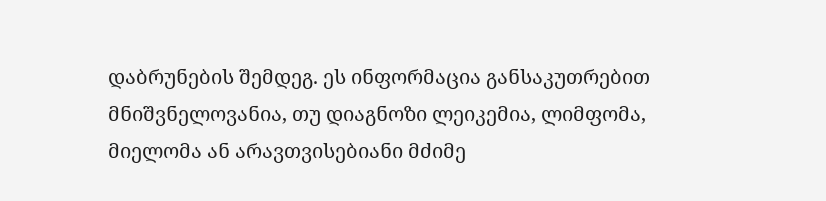დაბრუნების შემდეგ. ეს ინფორმაცია განსაკუთრებით მნიშვნელოვანია, თუ დიაგნოზი ლეიკემია, ლიმფომა, მიელომა ან არავთვისებიანი მძიმე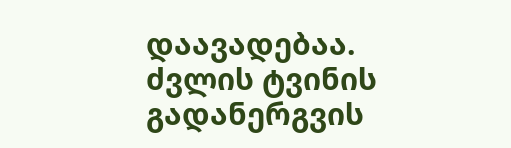დაავადებაა.
ძვლის ტვინის გადანერგვის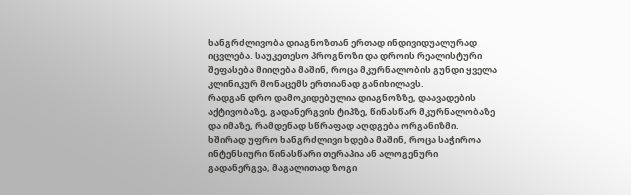ხანგრძლივობა დიაგნოზთან ერთად ინდივიდუალურად იცვლება. საუკეთესო პროგნოზი და დროის რეალისტური შეფასება მიიღება მაშინ, როცა მკურნალობის გუნდი ყველა კლინიკურ მონაცემს ერთიანად განიხილავს.
რადგან დრო დამოკიდებულია დიაგნოზზე, დაავადების აქტივობაზე, გადანერგვის ტიპზე, წინასწარ მკურნალობაზე და იმაზე, რამდენად სწრაფად აღდგება ორგანიზმი.
ხშირად უფრო ხანგრძლივი ხდება მაშინ, როცა საჭიროა ინტენსიური წინასწარი თერაპია ან ალოგენური გადანერგვა, მაგალითად ზოგი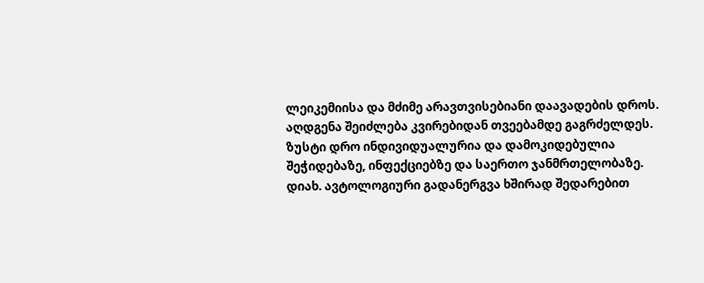ლეიკემიისა და მძიმე არავთვისებიანი დაავადების დროს.
აღდგენა შეიძლება კვირებიდან თვეებამდე გაგრძელდეს. ზუსტი დრო ინდივიდუალურია და დამოკიდებულია შეჭიდებაზე, ინფექციებზე და საერთო ჯანმრთელობაზე.
დიახ. ავტოლოგიური გადანერგვა ხშირად შედარებით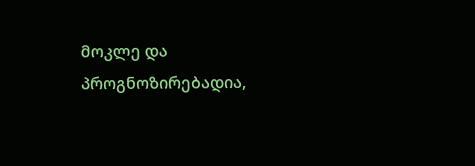მოკლე და პროგნოზირებადია,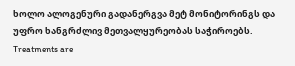ხოლო ალოგენური გადანერგვა მეტ მონიტორინგს და უფრო ხანგრძლივ მეთვალყურეობას საჭიროებს.
Treatments are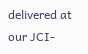delivered at our JCI-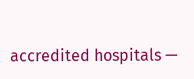accredited hospitals —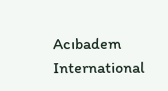Acıbadem International